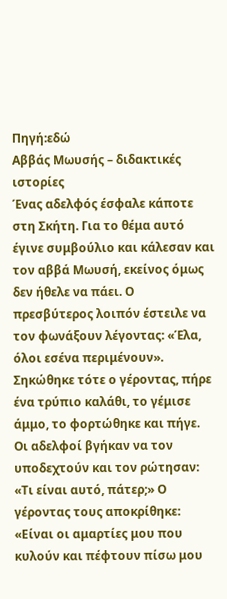Πηγή:εδώ
Αββάς Μωυσής – διδακτικές ιστορίες
Ένας αδελφός έσφαλε κάποτε στη Σκήτη. Για το θέμα αυτό έγινε συμβούλιο και κάλεσαν και τον αββά Μωυσή, εκείνος όμως δεν ήθελε να πάει. Ο πρεσβύτερος λοιπόν έστειλε να τον φωνάξουν λέγοντας: «Έλα, όλοι εσένα περιμένουν». Σηκώθηκε τότε ο γέροντας, πήρε ένα τρύπιο καλάθι, το γέμισε άμμο, το φορτώθηκε και πήγε. Οι αδελφοί βγήκαν να τον υποδεχτούν και τον ρώτησαν: «Τι είναι αυτό, πάτερ;» Ο γέροντας τους αποκρίθηκε: «Είναι οι αμαρτίες μου που κυλούν και πέφτουν πίσω μου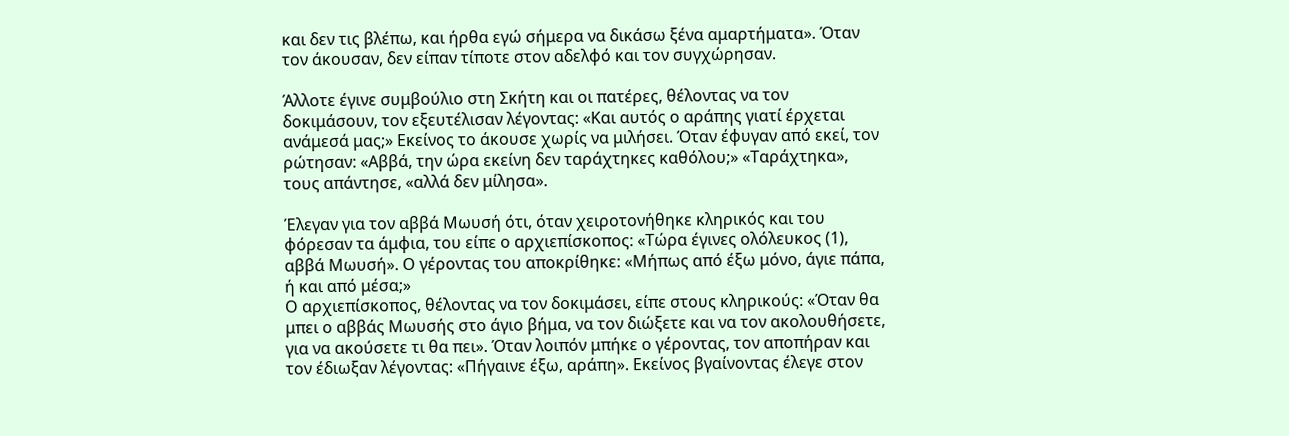και δεν τις βλέπω, και ήρθα εγώ σήμερα να δικάσω ξένα αμαρτήματα». Όταν τον άκουσαν, δεν είπαν τίποτε στον αδελφό και τον συγχώρησαν.

Άλλοτε έγινε συμβούλιο στη Σκήτη και οι πατέρες, θέλοντας να τον δοκιμάσουν, τον εξευτέλισαν λέγοντας: «Και αυτός ο αράπης γιατί έρχεται ανάμεσά μας;» Εκείνος το άκουσε χωρίς να μιλήσει. Όταν έφυγαν από εκεί, τον ρώτησαν: «Αββά, την ώρα εκείνη δεν ταράχτηκες καθόλου;» «Ταράχτηκα», τους απάντησε, «αλλά δεν μίλησα».

Έλεγαν για τον αββά Μωυσή ότι, όταν χειροτονήθηκε κληρικός και του φόρεσαν τα άμφια, του είπε ο αρχιεπίσκοπος: «Τώρα έγινες ολόλευκος (1), αββά Μωυσή». Ο γέροντας του αποκρίθηκε: «Μήπως από έξω μόνο, άγιε πάπα, ή και από μέσα;»
Ο αρχιεπίσκοπος, θέλοντας να τον δοκιμάσει, είπε στους κληρικούς: «Όταν θα μπει ο αββάς Μωυσής στο άγιο βήμα, να τον διώξετε και να τον ακολουθήσετε, για να ακούσετε τι θα πει». Όταν λοιπόν μπήκε ο γέροντας, τον αποπήραν και τον έδιωξαν λέγοντας: «Πήγαινε έξω, αράπη». Εκείνος βγαίνοντας έλεγε στον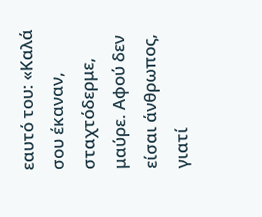εαυτό του: «Καλά σου έκαναν, σταχτόδερμε, μαύρε. Αφού δεν είσαι άνθρωπος, γιατί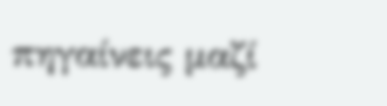πηγαίνεις μαζί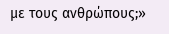με τους ανθρώπους;»